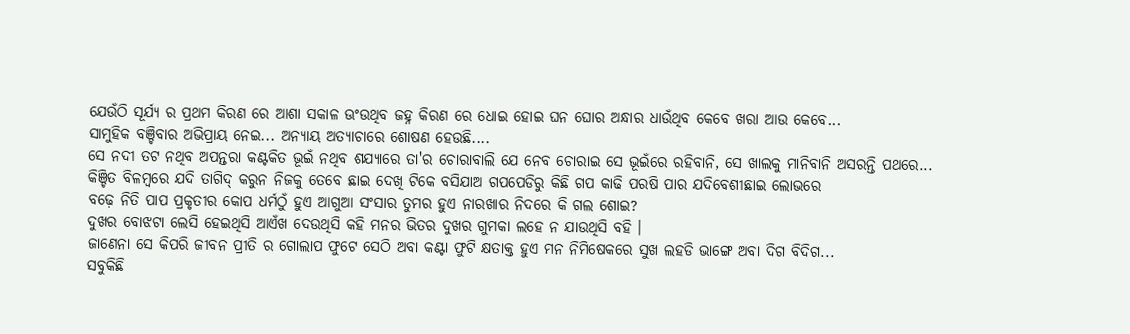ଯେଉଁଠି ସୂର୍ଯ୍ୟ ର ପ୍ରଥମ କିରଣ ରେ ଆଶା ସକାଳ ଊଂଉଥିବ ଜହ୍ନ କିରଣ ରେ ଧୋଇ ହୋଇ ଘନ ଘୋର ଅନ୍ଧାର ଧାଉଁଥିବ କେବେ ଖରା ଆଉ କେବେ...
ସାମୁହିକ ବଞ୍ଚିବାର ଅଭିପ୍ରାୟ ନେଇ... ଅନ୍ୟାୟ ଅତ୍ୟାଚାରେ ଶୋଷଣ ହେଉଛି....
ସେ ନଦୀ ତଟ ନଥିବ ଅପନ୍ତରା କଣ୍ଟକିତ ଭୂଇଁ ନଥିବ ଶଯ୍ୟାରେ ତା'ର ଚୋରାବାଲି ଯେ ନେବ ଚୋରାଇ ସେ ଭୂଇଁରେ ରହିବାନି, ସେ ଖାଲକୁ ମାନିବାନି ଅସରନ୍ତି ପଥରେ...
କିଞ୍ଚିତ ବିଳମ୍ବରେ ଯଦି ତାଗିଦ୍ କରୁନ ନିଜକୁ ତେବେ ଛାଇ ଦେଖି ଟିକେ ବସିଯାଅ ଗପପେଡିରୁ କିଛି ଗପ କାଢି ପରଷି ପାର ଯଦିବେଶୀଛାଇ ଲୋଭରେ
ବଢ଼େ ନିତି ପାପ ପ୍ରକୃତୀର କୋପ ଧର୍ମଠୁଁ ହୁଏ ଆଗୁଆ ସଂସାର ତୁମର ହୁଏ ନାରଖାର ନିଦରେ କି ଗଲ ଶୋଇ?
ଦୁଖର ବୋଝଟା ଲେସି ହେଇଥିସି ଆଏଁଖ ଦେଉଥିସି କହି ମନର ଭିତର ଦୁଖର ଗୁମକା ଲହେ ନ ଯାଉଥିସି ବହି ।
ଜାଣେନା ସେ କିପରି ଜୀବନ ପ୍ରୀତି ର ଗୋଲାପ ଫୁଟେ ସେଠି ଅବା କଣ୍ଟା ଫୁଟି କ୍ଷତାକ୍ତ ହୁଏ ମନ ନିମିଷେକରେ ସୁଖ ଲହଡି ଭାଙ୍ଗେ ଅବା ଦିଗ ବିଦିଗ...
ସବୁକିଛି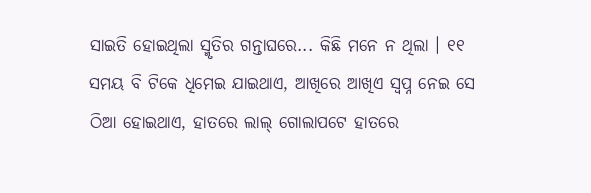ସାଇତି ହୋଇଥିଲା ସ୍ମୃତିର ଗନ୍ତାଘରେ... କିଛି ମନେ ନ ଥିଲା । ୧୧
ସମୟ ବି ଟିକେ ଧିମେଇ ଯାଇଥାଏ, ଆଖିରେ ଆଖିଏ ସ୍ୱପ୍ନ ନେଇ ସେ ଠିଆ ହୋଇଥାଏ, ହାତରେ ଲାଲ୍ ଗୋଲାପଟେ ହାତରେ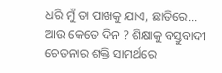ଧରି ମୁଁ ତା ପାଖକୁ ଯାଏ, ଛାତିରେ...
ଆଉ କେତେ ଦିନ ? ଶିକ୍ଷାକୁ ବସ୍ତୁବାଦୀ ଚେତନାର ଶକ୍ତି ସାମର୍ଥରେ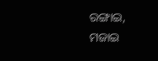ରଙ୍ଗାଇ, ମଜାଇ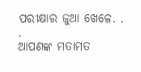ପରୀକ୍ଷାର ଜୁଆ ଖେଳେ. . .
ଆପଣଙ୍କ ମତାମତ